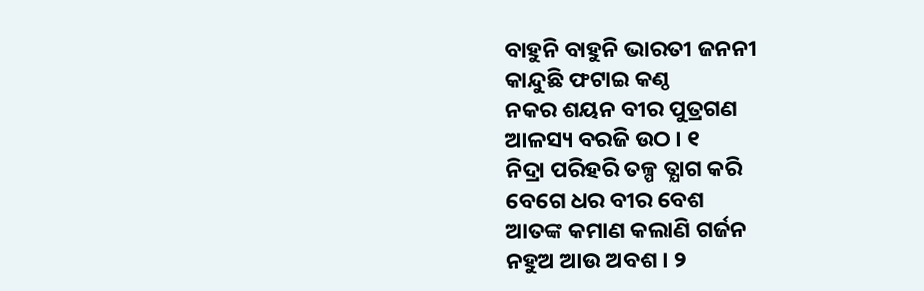ବାହୁନି ବାହୁନି ଭାରତୀ ଜନନୀ
କାନ୍ଦୁଛି ଫଟାଇ କଣ୍ଠ
ନକର ଶୟନ ବୀର ପୁତ୍ରଗଣ
ଆଳସ୍ୟ ବରଜି ଉଠ । ୧
ନିଦ୍ରା ପରିହରି ତଳ୍ପ ତ୍ଯାଗ କରି
ବେଗେ ଧର ବୀର ବେଶ
ଆତଙ୍କ କମାଣ କଲାଣି ଗର୍ଜନ
ନହୁଅ ଆଉ ଅବଶ । ୨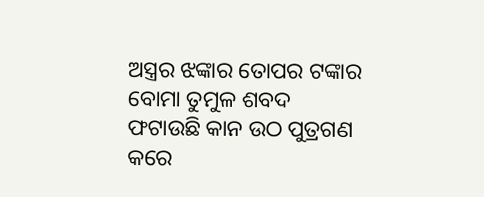ଅସ୍ତ୍ରର ଝଙ୍କାର ତୋପର ଟଙ୍କାର
ବୋମା ତୁମୁଳ ଶବଦ
ଫଟାଉଛି କାନ ଉଠ ପୁତ୍ରଗଣ
କରେ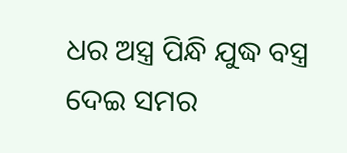ଧର ଅସ୍ତ୍ର ପିନ୍ଧି ଯୁଦ୍ଧ ବସ୍ତ୍ର
ଦେଇ ସମର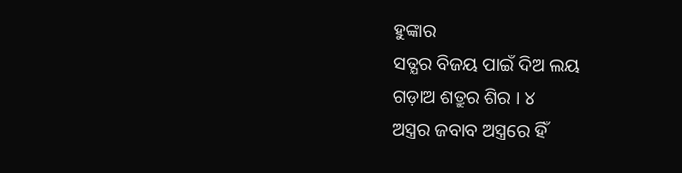ହୁଙ୍କାର
ସତ୍ଯର ବିଜୟ ପାଇଁ ଦିଅ ଲୟ
ଗଡ଼ାଅ ଶତ୍ରୁର ଶିର । ୪
ଅସ୍ତ୍ରର ଜବାବ ଅସ୍ତ୍ରରେ ହିଁ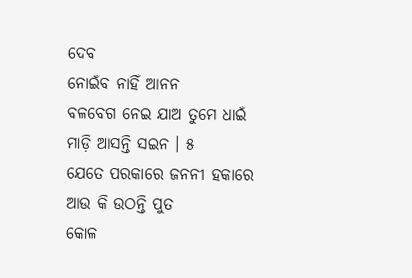ଦେବ
ନୋଇଁବ ନାହିଁ ଆନନ
ବଳବେଗ ନେଇ ଯାଅ ତୁମେ ଧାଇଁ
ମାଡ଼ି ଆସନ୍ତି ସଇନ । ୫
ଯେତେ ପରକାରେ ଜନନୀ ହକାରେ
ଆଉ କି ଉଠନ୍ତି ପୁତ
କୋଳ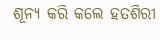ଶୂନ୍ଯ କରି କଲେ ହତଶିରୀ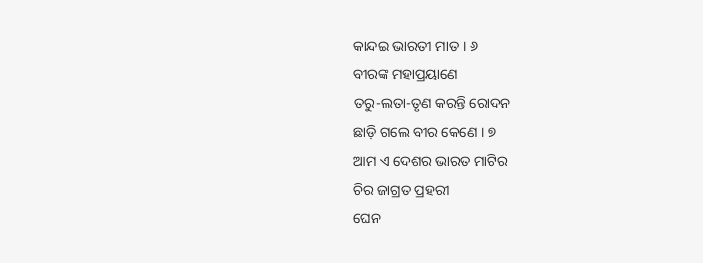କାନ୍ଦଇ ଭାରତୀ ମାତ । ୬
ବୀରଙ୍କ ମହାପ୍ରୟାଣେ
ତରୁ-ଲତା-ତୃଣ କରନ୍ତି ରୋଦନ
ଛାଡ଼ି ଗଲେ ବୀର କେଣେ । ୭
ଆମ ଏ ଦେଶର ଭାରତ ମାଟିର
ଚିର ଜାଗ୍ରତ ପ୍ରହରୀ
ଘେନ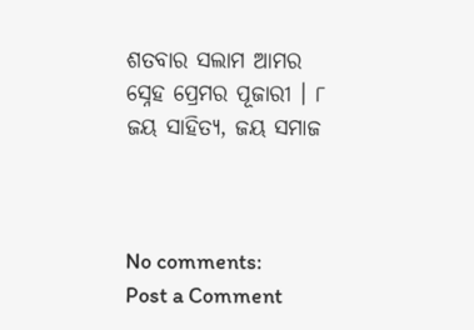ଶତବାର ସଲାମ ଆମର
ସ୍ନେହ ପ୍ରେମର ପୂଜାରୀ । ୮
ଜୟ ସାହିତ୍ୟ, ଜୟ ସମାଜ



No comments:
Post a Comment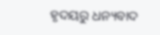ହୃଦୟରୁ ଧନ୍ୟବାଦ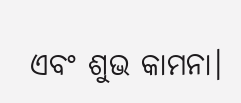ଏବଂ ଶୁଭ କାମନା।